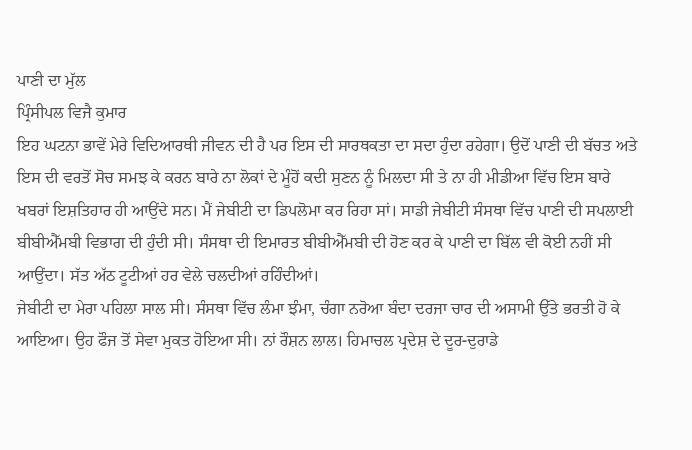ਪਾਣੀ ਦਾ ਮੁੱਲ
ਪ੍ਰਿੰਸੀਪਲ ਵਿਜੈ ਕੁਮਾਰ
ਇਹ ਘਟਨਾ ਭਾਵੇਂ ਮੇਰੇ ਵਿਦਿਆਰਥੀ ਜੀਵਨ ਦੀ ਹੈ ਪਰ ਇਸ ਦੀ ਸਾਰਥਕਤਾ ਦਾ ਸਦਾ ਹੁੰਦਾ ਰਹੇਗਾ। ਉਦੋਂ ਪਾਣੀ ਦੀ ਬੱਚਤ ਅਤੇ ਇਸ ਦੀ ਵਰਤੋਂ ਸੋਚ ਸਮਝ ਕੇ ਕਰਨ ਬਾਰੇ ਨਾ ਲੋਕਾਂ ਦੇ ਮੂੰਹੋਂ ਕਦੀ ਸੁਣਨ ਨੂੰ ਮਿਲਦਾ ਸੀ ਤੇ ਨਾ ਹੀ ਮੀਡੀਆ ਵਿੱਚ ਇਸ ਬਾਰੇ ਖਬਰਾਂ ਇਸ਼ਤਿਹਾਰ ਹੀ ਆਉਂਦੇ ਸਨ। ਮੈਂ ਜੇਬੀਟੀ ਦਾ ਡਿਪਲੋਮਾ ਕਰ ਰਿਹਾ ਸਾਂ। ਸਾਡੀ ਜੇਬੀਟੀ ਸੰਸਥਾ ਵਿੱਚ ਪਾਣੀ ਦੀ ਸਪਲਾਈ ਬੀਬੀਐੱਮਬੀ ਵਿਭਾਗ ਦੀ ਹੁੰਦੀ ਸੀ। ਸੰਸਥਾ ਦੀ ਇਮਾਰਤ ਬੀਬੀਐੱਮਬੀ ਦੀ ਹੋਣ ਕਰ ਕੇ ਪਾਣੀ ਦਾ ਬਿੱਲ ਵੀ ਕੋਈ ਨਹੀਂ ਸੀ ਆਉਂਦਾ। ਸੱਤ ਅੱਠ ਟੂਟੀਆਂ ਹਰ ਵੇਲੇ ਚਲਦੀਆਂ ਰਹਿੰਦੀਆਂ।
ਜੇਬੀਟੀ ਦਾ ਮੇਰਾ ਪਹਿਲਾ ਸਾਲ ਸੀ। ਸੰਸਥਾ ਵਿੱਚ ਲੰਮਾ ਝੰਮਾ, ਚੰਗਾ ਨਰੋਆ ਬੰਦਾ ਦਰਜਾ ਚਾਰ ਦੀ ਅਸਾਮੀ ਉੱਤੇ ਭਰਤੀ ਹੋ ਕੇ ਆਇਆ। ਉਹ ਫੌਜ ਤੋਂ ਸੇਵਾ ਮੁਕਤ ਹੋਇਆ ਸੀ। ਨਾਂ ਰੌਸ਼ਨ ਲਾਲ। ਹਿਮਾਚਲ ਪ੍ਰਦੇਸ਼ ਦੇ ਦੂਰ-ਦੁਰਾਡੇ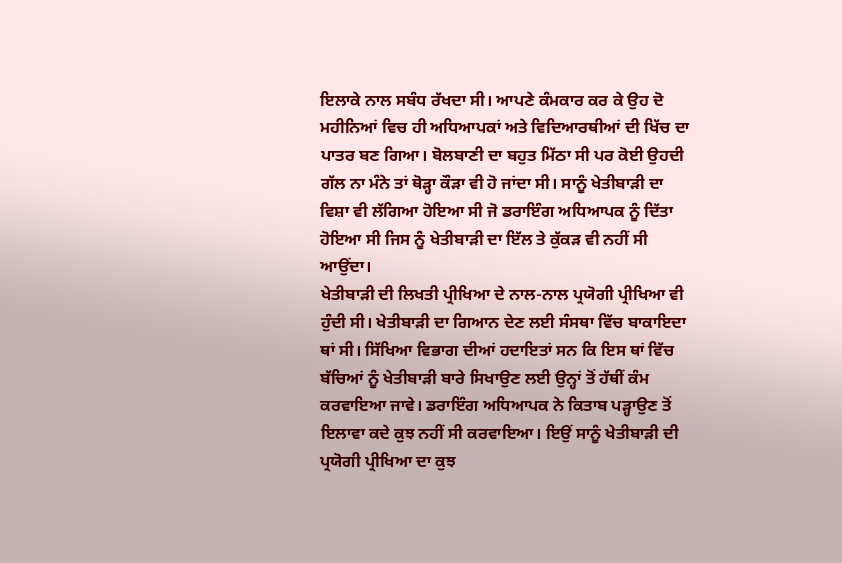ਇਲਾਕੇ ਨਾਲ ਸਬੰਧ ਰੱਖਦਾ ਸੀ। ਆਪਣੇ ਕੰਮਕਾਰ ਕਰ ਕੇ ਉਹ ਦੋ ਮਹੀਨਿਆਂ ਵਿਚ ਹੀ ਅਧਿਆਪਕਾਂ ਅਤੇ ਵਿਦਿਆਰਥੀਆਂ ਦੀ ਖਿੱਚ ਦਾ ਪਾਤਰ ਬਣ ਗਿਆ। ਬੋਲਬਾਣੀ ਦਾ ਬਹੁਤ ਮਿੱਠਾ ਸੀ ਪਰ ਕੋਈ ਉਹਦੀ ਗੱਲ ਨਾ ਮੰਨੇ ਤਾਂ ਥੋੜ੍ਹਾ ਕੌੜਾ ਵੀ ਹੋ ਜਾਂਦਾ ਸੀ। ਸਾਨੂੰ ਖੇਤੀਬਾੜੀ ਦਾ ਵਿਸ਼ਾ ਵੀ ਲੱਗਿਆ ਹੋਇਆ ਸੀ ਜੋ ਡਰਾਇੰਗ ਅਧਿਆਪਕ ਨੂੰ ਦਿੱਤਾ ਹੋਇਆ ਸੀ ਜਿਸ ਨੂੰ ਖੇਤੀਬਾੜੀ ਦਾ ਇੱਲ ਤੇ ਕੁੱਕੜ ਵੀ ਨਹੀਂ ਸੀ ਆਉਂਦਾ।
ਖੇਤੀਬਾੜੀ ਦੀ ਲਿਖਤੀ ਪ੍ਰੀਖਿਆ ਦੇ ਨਾਲ-ਨਾਲ ਪ੍ਰਯੋਗੀ ਪ੍ਰੀਖਿਆ ਵੀ ਹੁੰਦੀ ਸੀ। ਖੇਤੀਬਾੜੀ ਦਾ ਗਿਆਨ ਦੇਣ ਲਈ ਸੰਸਥਾ ਵਿੱਚ ਬਾਕਾਇਦਾ ਥਾਂ ਸੀ। ਸਿੱਖਿਆ ਵਿਭਾਗ ਦੀਆਂ ਹਦਾਇਤਾਂ ਸਨ ਕਿ ਇਸ ਥਾਂ ਵਿੱਚ ਬੱਚਿਆਂ ਨੂੰ ਖੇਤੀਬਾੜੀ ਬਾਰੇ ਸਿਖਾਉਣ ਲਈ ਉਨ੍ਹਾਂ ਤੋਂ ਹੱਥੀਂ ਕੰਮ ਕਰਵਾਇਆ ਜਾਵੇ। ਡਰਾਇੰਗ ਅਧਿਆਪਕ ਨੇ ਕਿਤਾਬ ਪੜ੍ਹਾਉਣ ਤੋਂ ਇਲਾਵਾ ਕਦੇ ਕੁਝ ਨਹੀਂ ਸੀ ਕਰਵਾਇਆ। ਇਉਂ ਸਾਨੂੰ ਖੇਤੀਬਾੜੀ ਦੀ ਪ੍ਰਯੋਗੀ ਪ੍ਰੀਖਿਆ ਦਾ ਕੁਝ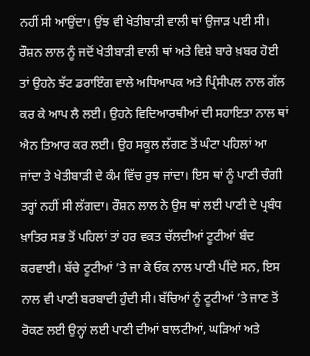ਨਹੀਂ ਸੀ ਆਉਂਦਾ। ਉਂਝ ਵੀ ਖੇਤੀਬਾੜੀ ਵਾਲੀ ਥਾਂ ਉਜਾੜ ਪਈ ਸੀ।
ਰੌਸ਼ਨ ਲਾਲ ਨੂੰ ਜਦੋਂ ਖੇਤੀਬਾੜੀ ਵਾਲੀ ਥਾਂ ਅਤੇ ਵਿਸ਼ੇ ਬਾਰੇ ਖ਼ਬਰ ਹੋਈ ਤਾਂ ਉਹਨੇ ਝੱਟ ਡਰਾਇੰਗ ਵਾਲੇ ਅਧਿਆਪਕ ਅਤੇ ਪ੍ਰਿੰਸੀਪਲ ਨਾਲ ਗੱਲ ਕਰ ਕੇ ਆਪ ਲੈ ਲਈ। ਉਹਨੇ ਵਿਦਿਆਰਥੀਆਂ ਦੀ ਸਹਾਇਤਾ ਨਾਲ ਥਾਂ ਐਨ ਤਿਆਰ ਕਰ ਲਈ। ਉਹ ਸਕੂਲ ਲੱਗਣ ਤੋਂ ਘੰਟਾ ਪਹਿਲਾਂ ਆ ਜਾਂਦਾ ਤੇ ਖੇਤੀਬਾੜੀ ਦੇ ਕੰਮ ਵਿੱਚ ਰੁਝ ਜਾਂਦਾ। ਇਸ ਥਾਂ ਨੂੰ ਪਾਣੀ ਚੰਗੀ ਤਰ੍ਹਾਂ ਨਹੀਂ ਸੀ ਲੱਗਦਾ। ਰੌਸ਼ਨ ਲਾਲ ਨੇ ਉਸ ਥਾਂ ਲਈ ਪਾਣੀ ਦੇ ਪ੍ਰਬੰਧ ਖ਼ਾਤਿਰ ਸਭ ਤੋਂ ਪਹਿਲਾਂ ਤਾਂ ਹਰ ਵਕਤ ਚੱਲਦੀਆਂ ਟੂਟੀਆਂ ਬੰਦ ਕਰਵਾਈ। ਬੱਚੇ ਟੂਟੀਆਂ ’ਤੇ ਜਾ ਕੇ ਓਕ ਨਾਲ ਪਾਣੀ ਪੀਂਦੇ ਸਨ, ਇਸ ਨਾਲ ਵੀ ਪਾਣੀ ਬਰਬਾਦੀ ਹੁੰਦੀ ਸੀ। ਬੱਚਿਆਂ ਨੂੰ ਟੂਟੀਆਂ ’ਤੇ ਜਾਣ ਤੋਂ ਰੋਕਣ ਲਈ ਉਨ੍ਹਾਂ ਲਈ ਪਾਣੀ ਦੀਆਂ ਬਾਲਟੀਆਂ, ਘੜਿਆਂ ਅਤੇ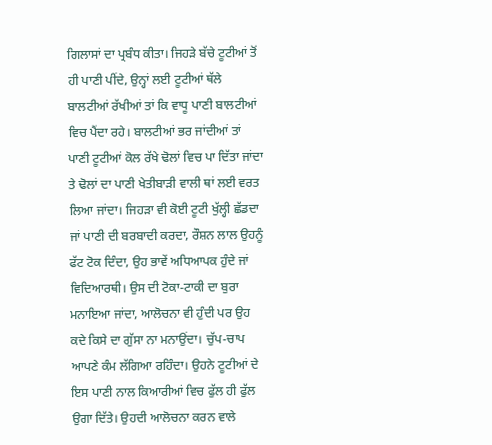ਗਿਲਾਸਾਂ ਦਾ ਪ੍ਰਬੰਧ ਕੀਤਾ। ਜਿਹੜੇ ਬੱਚੇ ਟੂਟੀਆਂ ਤੋਂ ਹੀ ਪਾਣੀ ਪੀਂਦੇ, ਉਨ੍ਹਾਂ ਲਈ ਟੂਟੀਆਂ ਥੱਲੇ ਬਾਲਟੀਆਂ ਰੱਖੀਆਂ ਤਾਂ ਕਿ ਵਾਧੂ ਪਾਣੀ ਬਾਲਟੀਆਂ ਵਿਚ ਪੈਂਦਾ ਰਹੇ। ਬਾਲਟੀਆਂ ਭਰ ਜਾਂਦੀਆਂ ਤਾਂ ਪਾਣੀ ਟੂਟੀਆਂ ਕੋਲ ਰੱਖੇ ਢੋਲਾਂ ਵਿਚ ਪਾ ਦਿੱਤਾ ਜਾਂਦਾ ਤੇ ਢੋਲਾਂ ਦਾ ਪਾਣੀ ਖੇਤੀਬਾੜੀ ਵਾਲੀ ਥਾਂ ਲਈ ਵਰਤ ਲਿਆ ਜਾਂਦਾ। ਜਿਹੜਾ ਵੀ ਕੋਈ ਟੂਟੀ ਖੁੱਲ੍ਹੀ ਛੱਡਦਾ ਜਾਂ ਪਾਣੀ ਦੀ ਬਰਬਾਦੀ ਕਰਦਾ, ਰੌਸ਼ਨ ਲਾਲ ਉਹਨੂੰ ਫੱਟ ਟੋਕ ਦਿੰਦਾ, ਉਹ ਭਾਵੇਂ ਅਧਿਆਪਕ ਹੁੰਦੇ ਜਾਂ ਵਿਦਿਆਰਥੀ। ਉਸ ਦੀ ਟੋਕਾ-ਟਾਕੀ ਦਾ ਬੁਰਾ ਮਨਾਇਆ ਜਾਂਦਾ, ਆਲੋਚਨਾ ਵੀ ਹੁੰਦੀ ਪਰ ਉਹ ਕਦੇ ਕਿਸੇ ਦਾ ਗੁੱਸਾ ਨਾ ਮਨਾਉਂਦਾ। ਚੁੱਪ-ਚਾਪ ਆਪਣੇ ਕੰਮ ਲੱਗਿਆ ਰਹਿੰਦਾ। ਉਹਨੇ ਟੂਟੀਆਂ ਦੇ ਇਸ ਪਾਣੀ ਨਾਲ ਕਿਆਰੀਆਂ ਵਿਚ ਫੁੱਲ ਹੀ ਫੁੱਲ ਉਗਾ ਦਿੱਤੇ। ਉਹਦੀ ਆਲੋਚਨਾ ਕਰਨ ਵਾਲੇ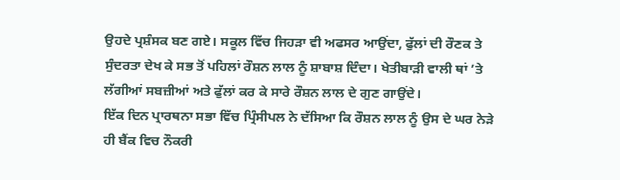ਉਹਦੇ ਪ੍ਰਸ਼ੰਸਕ ਬਣ ਗਏ। ਸਕੂਲ ਵਿੱਚ ਜਿਹੜਾ ਵੀ ਅਫਸਰ ਆਉਂਦਾ, ਫੁੱਲਾਂ ਦੀ ਰੌਣਕ ਤੇ ਸੁੰਦਰਤਾ ਦੇਖ ਕੇ ਸਭ ਤੋਂ ਪਹਿਲਾਂ ਰੌਸ਼ਨ ਲਾਲ ਨੂੰ ਸ਼ਾਬਾਸ਼ ਦਿੰਦਾ। ਖੇਤੀਬਾੜੀ ਵਾਲੀ ਥਾਂ ’ਤੇ ਲੱਗੀਆਂ ਸਬਜ਼ੀਆਂ ਅਤੇ ਫੁੱਲਾਂ ਕਰ ਕੇ ਸਾਰੇ ਰੌਸ਼ਨ ਲਾਲ ਦੇ ਗੁਣ ਗਾਉਂਦੇ।
ਇੱਕ ਦਿਨ ਪ੍ਰਾਰਥਨਾ ਸਭਾ ਵਿੱਚ ਪ੍ਰਿੰਸੀਪਲ ਨੇ ਦੱਸਿਆ ਕਿ ਰੌਸ਼ਨ ਲਾਲ ਨੂੰ ਉਸ ਦੇ ਘਰ ਨੇੜੇ ਹੀ ਬੈਂਕ ਵਿਚ ਨੌਕਰੀ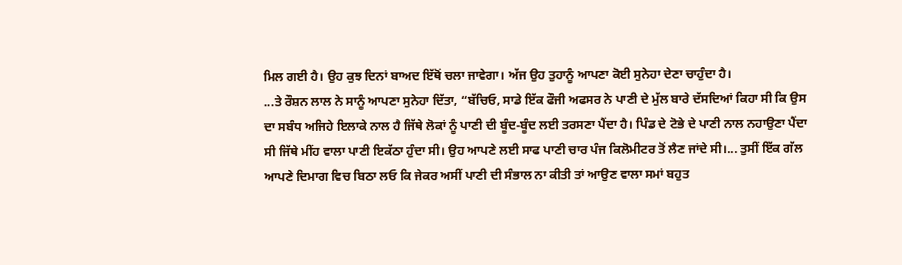ਮਿਲ ਗਈ ਹੈ। ਉਹ ਕੁਝ ਦਿਨਾਂ ਬਾਅਦ ਇੱਥੋਂ ਚਲਾ ਜਾਵੇਗਾ। ਅੱਜ ਉਹ ਤੁਹਾਨੂੰ ਆਪਣਾ ਕੋਈ ਸੁਨੇਹਾ ਦੇਣਾ ਚਾਹੁੰਦਾ ਹੈ।
...ਤੇ ਰੌਸ਼ਨ ਲਾਲ ਨੇ ਸਾਨੂੰ ਆਪਣਾ ਸੁਨੇਹਾ ਦਿੱਤਾ, “ਬੱਚਿਓ, ਸਾਡੇ ਇੱਕ ਫੌਜੀ ਅਫਸਰ ਨੇ ਪਾਣੀ ਦੇ ਮੁੱਲ ਬਾਰੇ ਦੱਸਦਿਆਂ ਕਿਹਾ ਸੀ ਕਿ ਉਸ ਦਾ ਸਬੰਧ ਅਜਿਹੇ ਇਲਾਕੇ ਨਾਲ ਹੈ ਜਿੱਥੇ ਲੋਕਾਂ ਨੂੰ ਪਾਣੀ ਦੀ ਬੂੰਦ-ਬੂੰਦ ਲਈ ਤਰਸਣਾ ਪੈਂਦਾ ਹੈ। ਪਿੰਡ ਦੇ ਟੋਭੇ ਦੇ ਪਾਣੀ ਨਾਲ ਨਹਾਉਣਾ ਪੈਂਦਾ ਸੀ ਜਿੱਥੇ ਮੀਂਹ ਵਾਲਾ ਪਾਣੀ ਇਕੱਠਾ ਹੁੰਦਾ ਸੀ। ਉਹ ਆਪਣੇ ਲਈ ਸਾਫ ਪਾਣੀ ਚਾਰ ਪੰਜ ਕਿਲੋਮੀਟਰ ਤੋਂ ਲੈਣ ਜਾਂਦੇ ਸੀ।... ਤੁਸੀਂ ਇੱਕ ਗੱਲ ਆਪਣੇ ਦਿਮਾਗ ਵਿਚ ਬਿਠਾ ਲਓ ਕਿ ਜੇਕਰ ਅਸੀਂ ਪਾਣੀ ਦੀ ਸੰਭਾਲ ਨਾ ਕੀਤੀ ਤਾਂ ਆਉਣ ਵਾਲਾ ਸਮਾਂ ਬਹੁਤ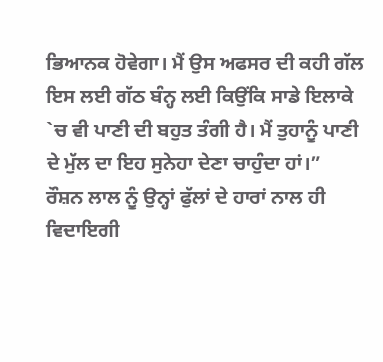ਭਿਆਨਕ ਹੋਵੇਗਾ। ਮੈਂ ਉਸ ਅਫਸਰ ਦੀ ਕਹੀ ਗੱਲ ਇਸ ਲਈ ਗੱਠ ਬੰਨ੍ਹ ਲਈ ਕਿਉਂਕਿ ਸਾਡੇ ਇਲਾਕੇ `ਚ ਵੀ ਪਾਣੀ ਦੀ ਬਹੁਤ ਤੰਗੀ ਹੈ। ਮੈਂ ਤੁਹਾਨੂੰ ਪਾਣੀ ਦੇ ਮੁੱਲ ਦਾ ਇਹ ਸੁਨੇਹਾ ਦੇਣਾ ਚਾਹੁੰਦਾ ਹਾਂ।”
ਰੌਸ਼ਨ ਲਾਲ ਨੂੰ ਉਨ੍ਹਾਂ ਫੁੱਲਾਂ ਦੇ ਹਾਰਾਂ ਨਾਲ ਹੀ ਵਿਦਾਇਗੀ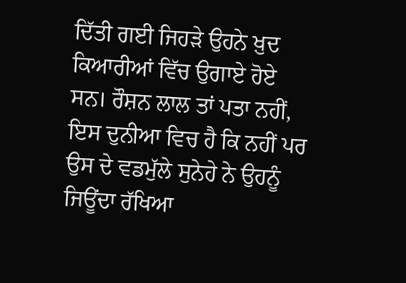ਦਿੱਤੀ ਗਈ ਜਿਹੜੇ ਉਹਨੇ ਖ਼ੁਦ ਕਿਆਰੀਆਂ ਵਿੱਚ ਉਗਾਏ ਹੋਏ ਸਨ। ਰੌਸ਼ਨ ਲਾਲ ਤਾਂ ਪਤਾ ਨਹੀਂ, ਇਸ ਦੁਨੀਆ ਵਿਚ ਹੈ ਕਿ ਨਹੀਂ ਪਰ ਉਸ ਦੇ ਵਡਮੁੱਲੇ ਸੁਨੇਹੇ ਨੇ ਉਹਨੂੰ ਜਿਊਂਦਾ ਰੱਖਿਆ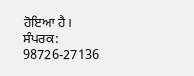ਹੋਇਆ ਹੈ।
ਸੰਪਰਕ: 98726-27136